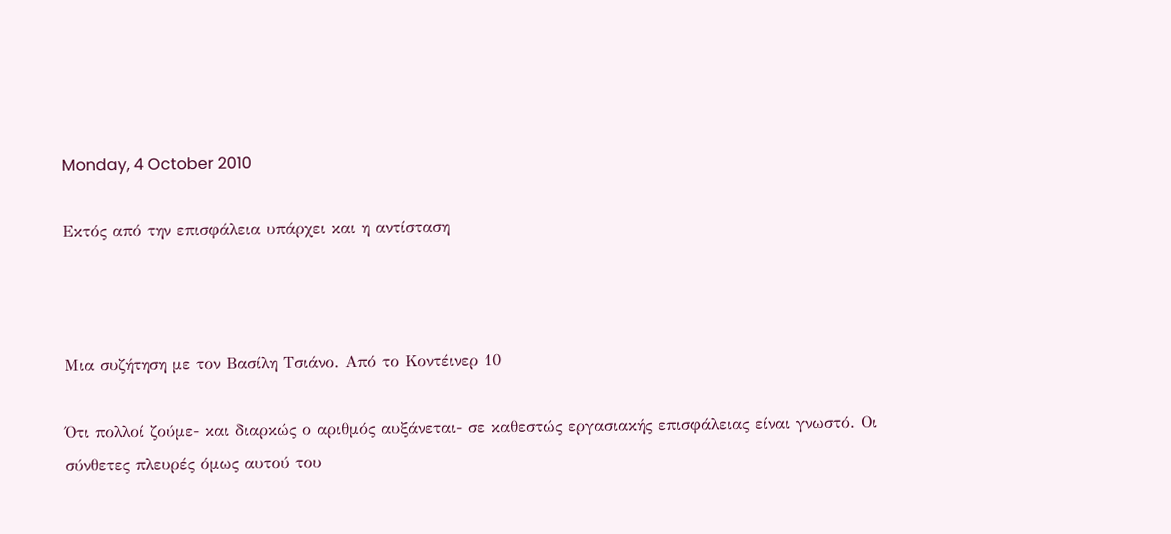Monday, 4 October 2010

Εκτός από την επισφάλεια υπάρχει και η αντίσταση



Μια συζήτηση με τον Βασίλη Τσιάνο. Από το Κοντέινερ 10

Ότι πολλοί ζούμε- και διαρκώς ο αριθμός αυξάνεται- σε καθεστώς εργασιακής επισφάλειας είναι γνωστό. Οι σύνθετες πλευρές όμως αυτού του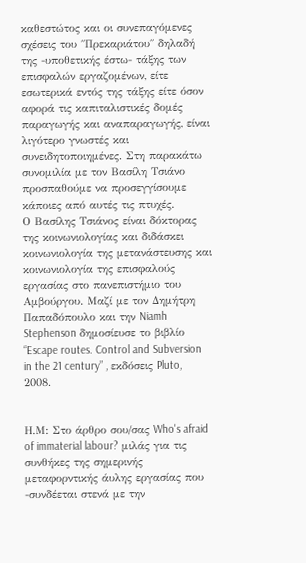καθεστώτος και οι συνεπαγόμενες σχέσεις του ΄΄Πρεκαριάτου΄΄ δηλαδή της -υποθετικής έστω- τάξης των επισφαλών εργαζομένων, είτε εσωτερικά εντός της τάξης είτε όσον αφορά τις καπιταλιστικές δομές παραγωγής και αναπαραγωγής, είναι λιγότερο γνωστές και συνειδητοποιημένες. Στη παρακάτω συνομιλία με τον Βασίλη Τσιάνο προσπαθούμε να προσεγγίσουμε κάποιες από αυτές τις πτυχές.
Ο Βασίλης Τσιάνος είναι δόκτορας της κοινωνιολογίας και διδάσκει κοινωνιολογία της μετανάστευσης και κοινωνιολογία της επισφαλούς εργασίας στο πανεπιστήμιο του Αμβούργου. Μαζί με τον Δημήτρη Παπαδόπουλο και την Niamh Stephenson δημοσίευσε το βιβλίο “Escape routes. Control and Subversion in the 21 century” , εκδόσεις Pluto, 2008.


Η.Μ: Στο άρθρο σου/σας Who's afraid of immaterial labour? μιλάς για τις συνθήκες της σημερινής μεταφορντικής άυλης εργασίας που -συνδέεται στενά με την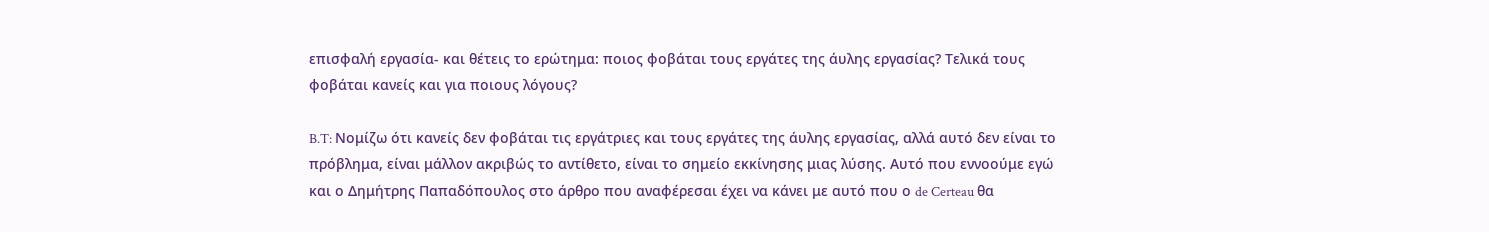επισφαλή εργασία- και θέτεις το ερώτημα: ποιος φοβάται τους εργάτες της άυλης εργασίας? Τελικά τους φοβάται κανείς και για ποιους λόγους?

B.T: Νομίζω ότι κανείς δεν φοβάται τις εργάτριες και τους εργάτες της άυλης εργασίας, αλλά αυτό δεν είναι το πρόβλημα, είναι μάλλον ακριβώς το αντίθετο, είναι το σημείο εκκίνησης μιας λύσης. Αυτό που εννοούμε εγώ και ο Δημήτρης Παπαδόπουλος στο άρθρο που αναφέρεσαι έχει να κάνει με αυτό που ο de Certeau θα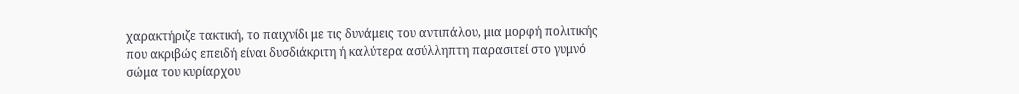χαρακτήριζε τακτική, το παιχνίδι με τις δυνάμεις του αντιπάλου, μια μορφή πολιτικής που ακριβώς επειδή είναι δυσδιάκριτη ή καλύτερα ασύλληπτη παρασιτεί στο γυμνό σώμα του κυρίαρχου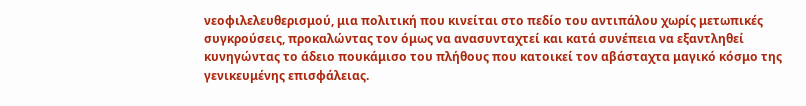νεοφιλελευθερισμού, μια πολιτική που κινείται στο πεδίο του αντιπάλου χωρίς μετωπικές συγκρούσεις, προκαλώντας τον όμως να ανασυνταχτεί και κατά συνέπεια να εξαντληθεί κυνηγώντας το άδειο πουκάμισο του πλήθους που κατοικεί τον αβάσταχτα μαγικό κόσμο της γενικευμένης επισφάλειας.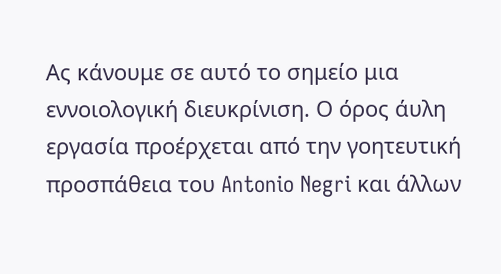Ας κάνουμε σε αυτό το σημείο μια εννοιολογική διευκρίνιση. Ο όρος άυλη εργασία προέρχεται από την γοητευτική προσπάθεια του Antonio Negri και άλλων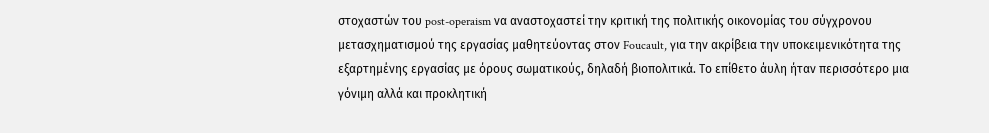στοχαστών του post-operaism να αναστοχαστεί την κριτική της πολιτικής οικονομίας του σύγχρονου μετασχηματισμού της εργασίας μαθητεύοντας στον Foucault, για την ακρίβεια την υποκειμενικότητα της εξαρτημένης εργασίας με όρους σωματικούς, δηλαδή βιοπολιτικά. Το επίθετο άυλη ήταν περισσότερο μια γόνιμη αλλά και προκλητική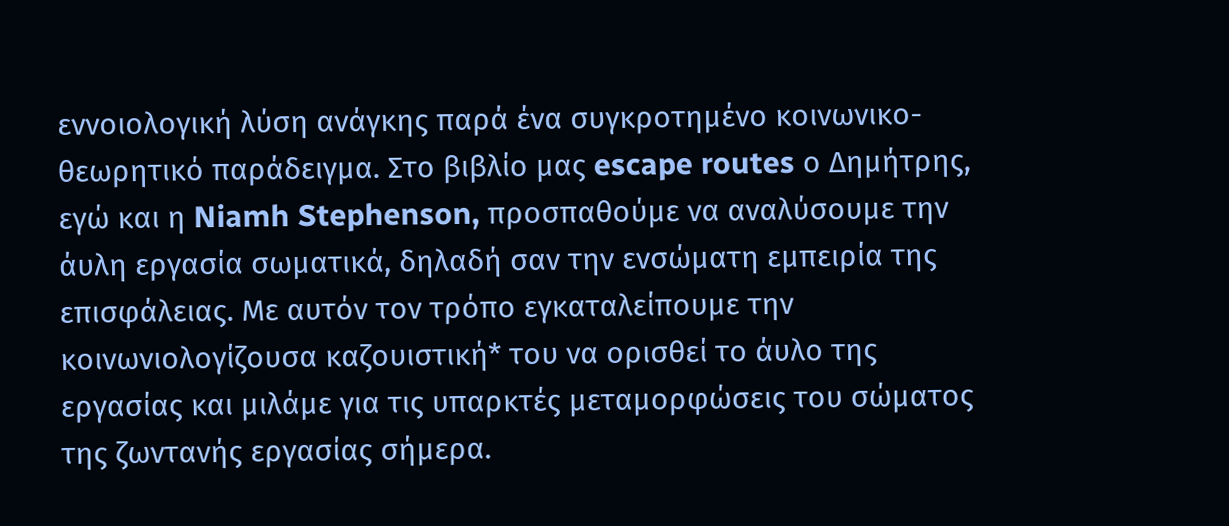εννοιολογική λύση ανάγκης παρά ένα συγκροτημένο κοινωνικο-θεωρητικό παράδειγμα. Στο βιβλίο μας escape routes ο Δημήτρης, εγώ και η Niamh Stephenson, προσπαθούμε να αναλύσουμε την άυλη εργασία σωματικά, δηλαδή σαν την ενσώματη εμπειρία της επισφάλειας. Με αυτόν τον τρόπο εγκαταλείπουμε την κοινωνιολογίζουσα καζουιστική* του να ορισθεί το άυλο της εργασίας και μιλάμε για τις υπαρκτές μεταμορφώσεις του σώματος της ζωντανής εργασίας σήμερα.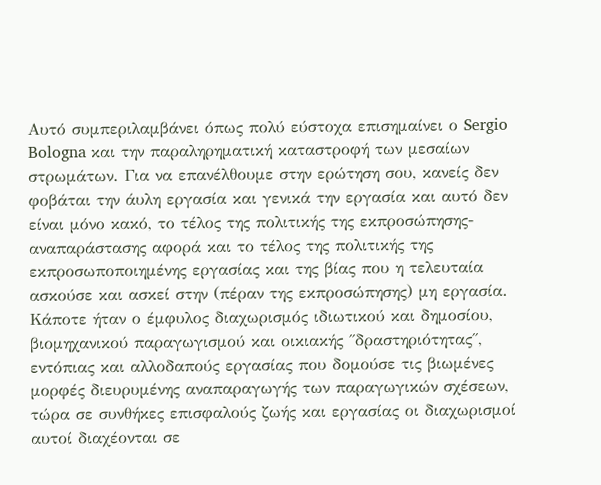Αυτό συμπεριλαμβάνει όπως πολύ εύστοχα επισημαίνει ο Sergio Bologna και την παραληρηματική καταστροφή των μεσαίων στρωμάτων. Για να επανέλθουμε στην ερώτηση σου, κανείς δεν φοβάται την άυλη εργασία και γενικά την εργασία και αυτό δεν είναι μόνο κακό, το τέλος της πολιτικής της εκπροσώπησης-αναπαράστασης αφορά και το τέλος της πολιτικής της εκπροσωποποιημένης εργασίας και της βίας που η τελευταία ασκούσε και ασκεί στην (πέραν της εκπροσώπησης) μη εργασία. Κάποτε ήταν ο έμφυλος διαχωρισμός ιδιωτικού και δημοσίου, βιομηχανικού παραγωγισμού και οικιακής ΄΄δραστηριότητας΄΄, εντόπιας και αλλοδαπούς εργασίας που δομούσε τις βιωμένες μορφές διευρυμένης αναπαραγωγής των παραγωγικών σχέσεων, τώρα σε συνθήκες επισφαλούς ζωής και εργασίας οι διαχωρισμοί αυτοί διαχέονται σε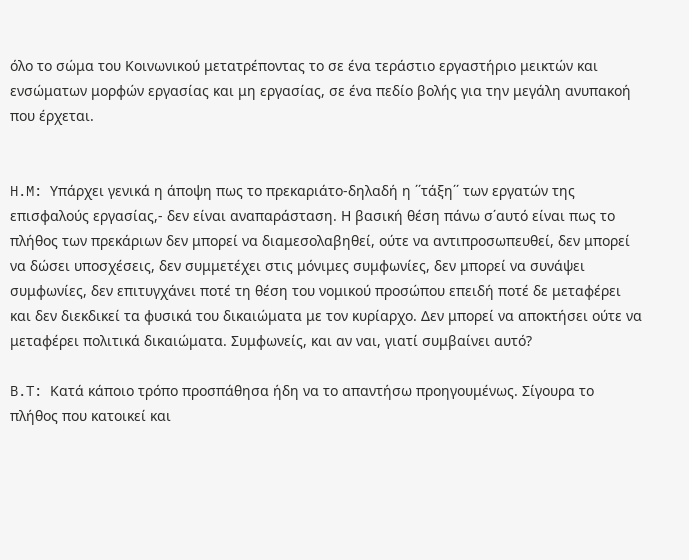όλο το σώμα του Κοινωνικού μετατρέποντας το σε ένα τεράστιο εργαστήριο μεικτών και ενσώματων μορφών εργασίας και μη εργασίας, σε ένα πεδίο βολής για την μεγάλη ανυπακοή που έρχεται.


H.M: Υπάρχει γενικά η άποψη πως το πρεκαριάτο-δηλαδή η ΄΄τάξη΄΄ των εργατών της επισφαλούς εργασίας,- δεν είναι αναπαράσταση. Η βασική θέση πάνω σ΄αυτό είναι πως το πλήθος των πρεκάριων δεν μπορεί να διαμεσολαβηθεί, ούτε να αντιπροσωπευθεί, δεν μπορεί να δώσει υποσχέσεις, δεν συμμετέχει στις μόνιμες συμφωνίες, δεν μπορεί να συνάψει συμφωνίες, δεν επιτυγχάνει ποτέ τη θέση του νομικού προσώπου επειδή ποτέ δε μεταφέρει και δεν διεκδικεί τα φυσικά του δικαιώματα με τον κυρίαρχο. Δεν μπορεί να αποκτήσει ούτε να μεταφέρει πολιτικά δικαιώματα. Συμφωνείς, και αν ναι, γιατί συμβαίνει αυτό?

B.T: Κατά κάποιο τρόπο προσπάθησα ήδη να το απαντήσω προηγουμένως. Σίγουρα το πλήθος που κατοικεί και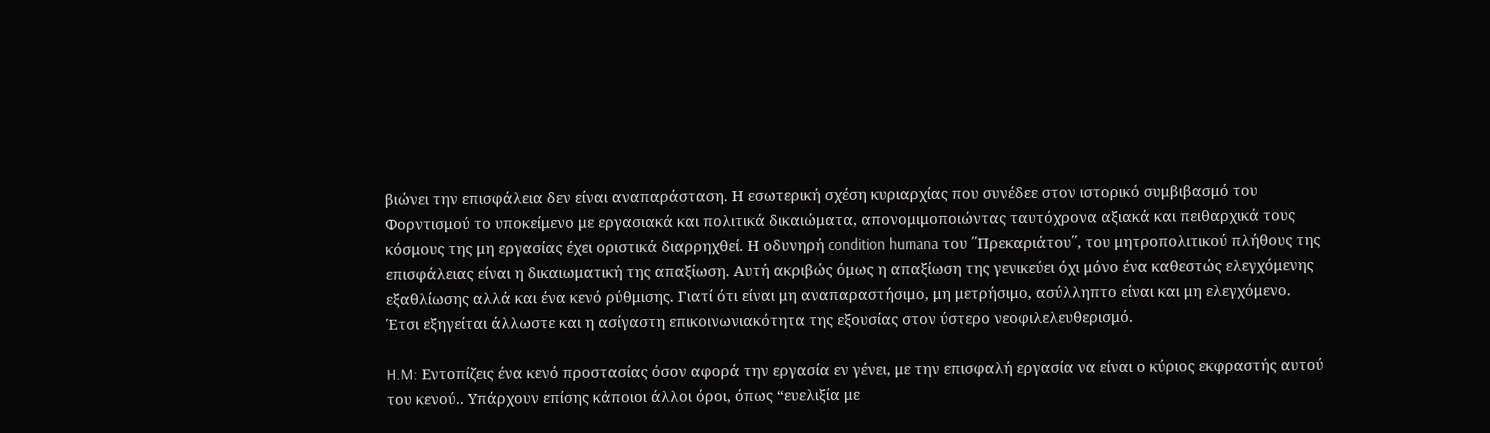βιώνει την επισφάλεια δεν είναι αναπαράσταση. Η εσωτερική σχέση κυριαρχίας που συνέδεε στον ιστορικό συμβιβασμό του Φορντισμού το υποκείμενο με εργασιακά και πολιτικά δικαιώματα, απονομιμοποιώντας ταυτόχρονα αξιακά και πειθαρχικά τους κόσμους της μη εργασίας έχει οριστικά διαρρηχθεί. Η οδυνηρή condition humana του ΄΄Πρεκαριάτου΄΄, του μητροπολιτικού πλήθους της επισφάλειας είναι η δικαιωματική της απαξίωση. Αυτή ακριβώς όμως η απαξίωση της γενικεύει όχι μόνο ένα καθεστώς ελεγχόμενης εξαθλίωσης αλλά και ένα κενό ρύθμισης. Γιατί ότι είναι μη αναπαραστήσιμο, μη μετρήσιμο, ασύλληπτο είναι και μη ελεγχόμενο. Έτσι εξηγείται άλλωστε και η ασίγαστη επικοινωνιακότητα της εξουσίας στον ύστερο νεοφιλελευθερισμό.

H.M: Εντοπίζεις ένα κενό προστασίας όσον αφορά την εργασία εν γένει, με την επισφαλή εργασία να είναι ο κύριος εκφραστής αυτού του κενού.. Υπάρχουν επίσης κάποιοι άλλοι όροι, όπως “ευελιξία με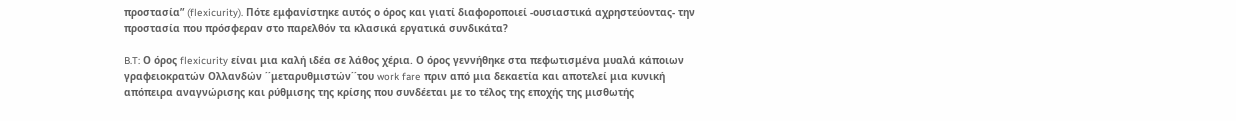προστασία” (flexicurity). Πότε εμφανίστηκε αυτός ο όρος και γιατί διαφοροποιεί -ουσιαστικά αχρηστεύοντας- την προστασία που πρόσφεραν στο παρελθόν τα κλασικά εργατικά συνδικάτα?

B.T: Ο όρος flexicurity είναι μια καλή ιδέα σε λάθος χέρια. Ο όρος γεννήθηκε στα πεφωτισμένα μυαλά κάποιων γραφειοκρατών Ολλανδών ΄΄μεταρυθμιστών΄΄του work fare πριν από μια δεκαετία και αποτελεί μια κυνική απόπειρα αναγνώρισης και ρύθμισης της κρίσης που συνδέεται με το τέλος της εποχής της μισθωτής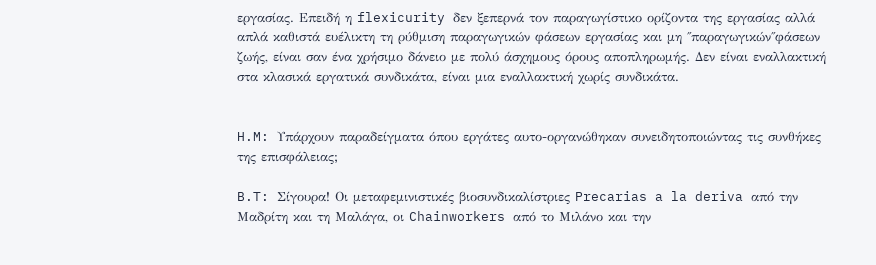εργασίας. Επειδή η flexicurity δεν ξεπερνά τον παραγωγίστικο ορίζοντα της εργασίας αλλά απλά καθιστά ευέλικτη τη ρύθμιση παραγωγικών φάσεων εργασίας και μη ΄΄παραγωγικών΄΄φάσεων ζωής, είναι σαν ένα χρήσιμο δάνειο με πολύ άσχημους όρους αποπληρωμής. Δεν είναι εναλλακτική στα κλασικά εργατικά συνδικάτα, είναι μια εναλλακτική χωρίς συνδικάτα.


H.M: Υπάρχουν παραδείγματα όπου εργάτες αυτο-οργανώθηκαν συνειδητοποιώντας τις συνθήκες της επισφάλειας;

B.T: Σίγουρα! Οι μεταφεμινιστικές βιοσυνδικαλίστριες Precarias a la deriva από την Μαδρίτη και τη Μαλάγα, οι Chainworkers από το Μιλάνο και την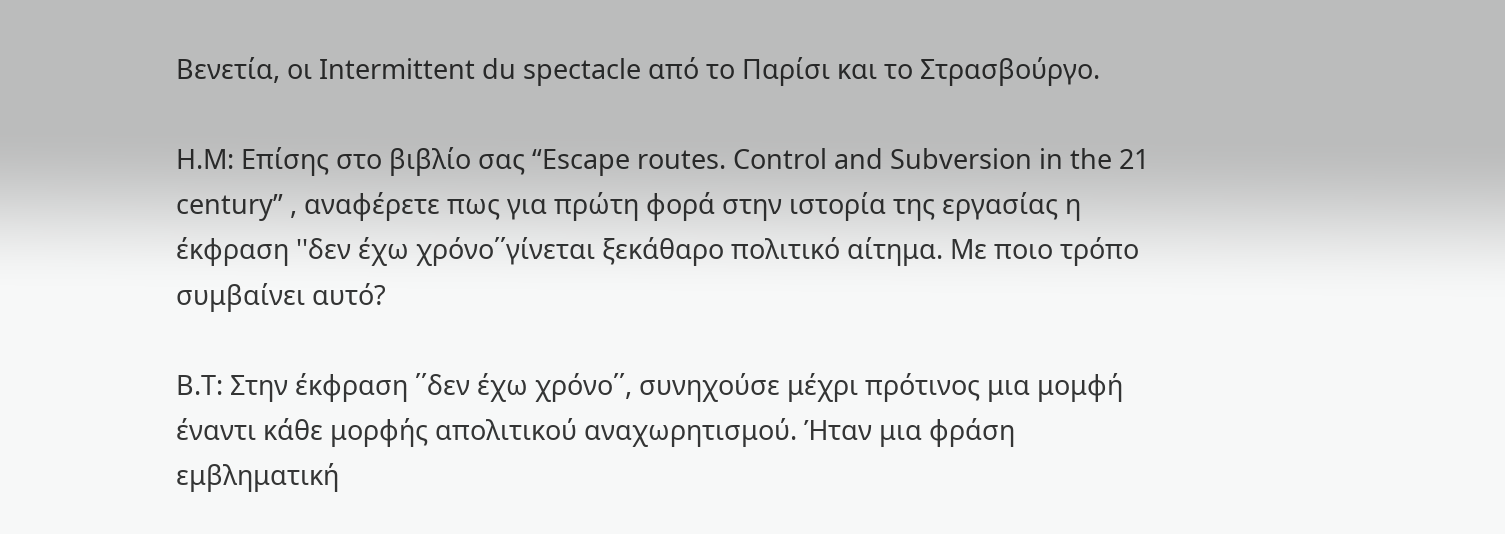Βενετία, οι Intermittent du spectacle από το Παρίσι και το Στρασβούργο.

H.M: Επίσης στο βιβλίο σας “Escape routes. Control and Subversion in the 21 century” , αναφέρετε πως για πρώτη φορά στην ιστορία της εργασίας η έκφραση ''δεν έχω χρόνο΄΄γίνεται ξεκάθαρο πολιτικό αίτημα. Με ποιο τρόπο συμβαίνει αυτό?

B.T: Στην έκφραση ΄΄δεν έχω χρόνο΄΄, συνηχούσε μέχρι πρότινος μια μομφή έναντι κάθε μορφής απολιτικού αναχωρητισμού. Ήταν μια φράση εμβληματική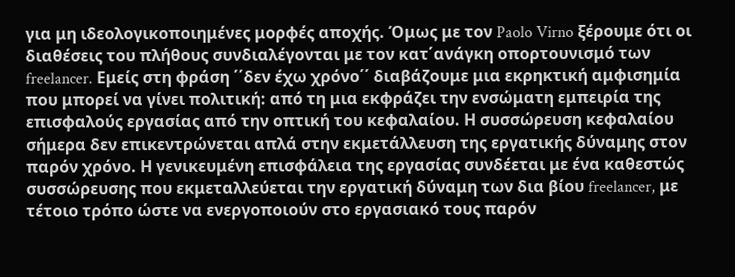για μη ιδεολογικοποιημένες μορφές αποχής. Όμως με τον Paolo Virno ξέρουμε ότι οι διαθέσεις του πλήθους συνδιαλέγονται με τον κατ΄ανάγκη οπορτουνισμό των freelancer. Εμείς στη φράση ΄΄δεν έχω χρόνο΄΄ διαβάζουμε μια εκρηκτική αμφισημία που μπορεί να γίνει πολιτική: από τη μια εκφράζει την ενσώματη εμπειρία της επισφαλούς εργασίας από την οπτική του κεφαλαίου. Η συσσώρευση κεφαλαίου σήμερα δεν επικεντρώνεται απλά στην εκμετάλλευση της εργατικής δύναμης στον παρόν χρόνο. Η γενικευμένη επισφάλεια της εργασίας συνδέεται με ένα καθεστώς συσσώρευσης που εκμεταλλεύεται την εργατική δύναμη των δια βίου freelancer, με τέτοιο τρόπο ώστε να ενεργοποιούν στο εργασιακό τους παρόν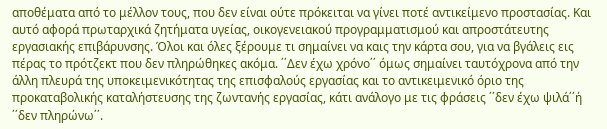αποθέματα από το μέλλον τους, που δεν είναι ούτε πρόκειται να γίνει ποτέ αντικείμενο προστασίας. Και αυτό αφορά πρωταρχικά ζητήματα υγείας, οικογενειακού προγραμματισμού και απροστάτευτης εργασιακής επιβάρυνσης. Όλοι και όλες ξέρουμε τι σημαίνει να καις την κάρτα σου, για να βγάλεις εις πέρας το πρότζεκτ που δεν πληρώθηκες ακόμα. ΄΄Δεν έχω χρόνο΄΄ όμως σημαίνει ταυτόχρονα από την άλλη πλευρά της υποκειμενικότητας της επισφαλούς εργασίας και το αντικειμενικό όριο της προκαταβολικής καταλήστευσης της ζωντανής εργασίας, κάτι ανάλογο με τις φράσεις ΄΄δεν έχω ψιλά΄΄ή ΄΄δεν πληρώνω΄΄.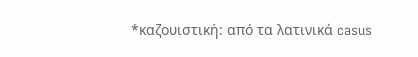*καζουιστική: από τα λατινικά casus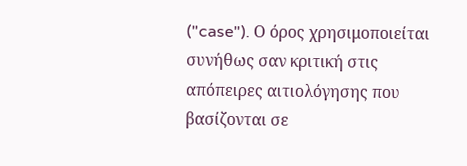("case"). Ο όρος χρησιμοποιείται συνήθως σαν κριτική στις απόπειρες αιτιολόγησης που βασίζονται σε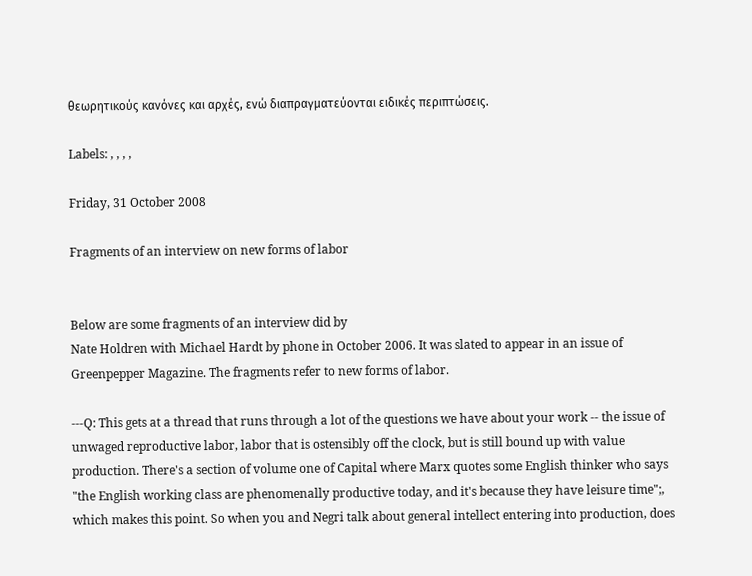θεωρητικούς κανόνες και αρχές, ενώ διαπραγματεύονται ειδικές περιπτώσεις.

Labels: , , , ,

Friday, 31 October 2008

Fragments of an interview on new forms of labor


Below are some fragments of an interview did by
Nate Holdren with Michael Hardt by phone in October 2006. It was slated to appear in an issue of Greenpepper Magazine. The fragments refer to new forms of labor.

---Q: This gets at a thread that runs through a lot of the questions we have about your work -- the issue of unwaged reproductive labor, labor that is ostensibly off the clock, but is still bound up with value production. There's a section of volume one of Capital where Marx quotes some English thinker who says "the English working class are phenomenally productive today, and it's because they have leisure time";, which makes this point. So when you and Negri talk about general intellect entering into production, does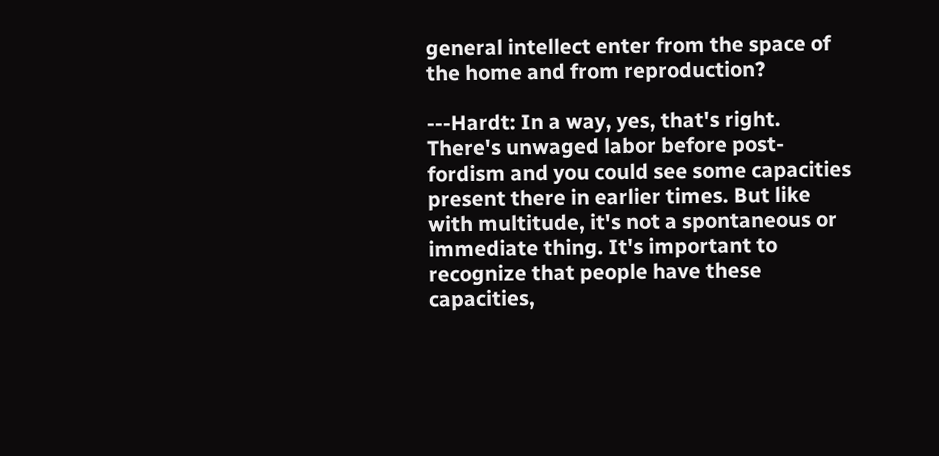general intellect enter from the space of the home and from reproduction?

---Hardt: In a way, yes, that's right. There's unwaged labor before post-fordism and you could see some capacities present there in earlier times. But like with multitude, it's not a spontaneous or immediate thing. It's important to recognize that people have these capacities,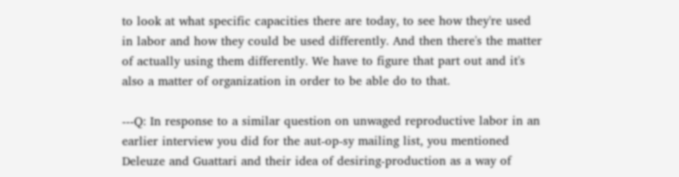to look at what specific capacities there are today, to see how they're used in labor and how they could be used differently. And then there's the matter of actually using them differently. We have to figure that part out and it's also a matter of organization in order to be able do to that.

---Q: In response to a similar question on unwaged reproductive labor in an earlier interview you did for the aut-op-sy mailing list, you mentioned Deleuze and Guattari and their idea of desiring-production as a way of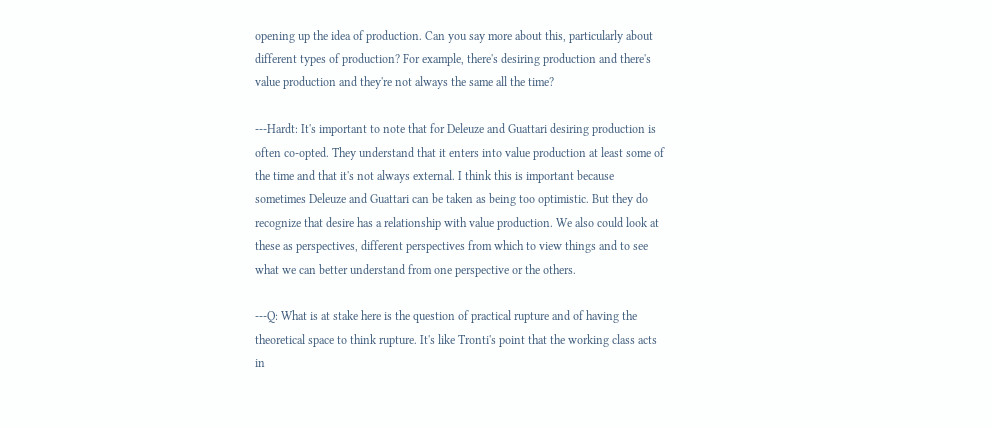opening up the idea of production. Can you say more about this, particularly about different types of production? For example, there's desiring production and there's value production and they're not always the same all the time?

---Hardt: It's important to note that for Deleuze and Guattari desiring production is often co-opted. They understand that it enters into value production at least some of the time and that it's not always external. I think this is important because sometimes Deleuze and Guattari can be taken as being too optimistic. But they do recognize that desire has a relationship with value production. We also could look at these as perspectives, different perspectives from which to view things and to see what we can better understand from one perspective or the others.

---Q: What is at stake here is the question of practical rupture and of having the theoretical space to think rupture. It's like Tronti's point that the working class acts in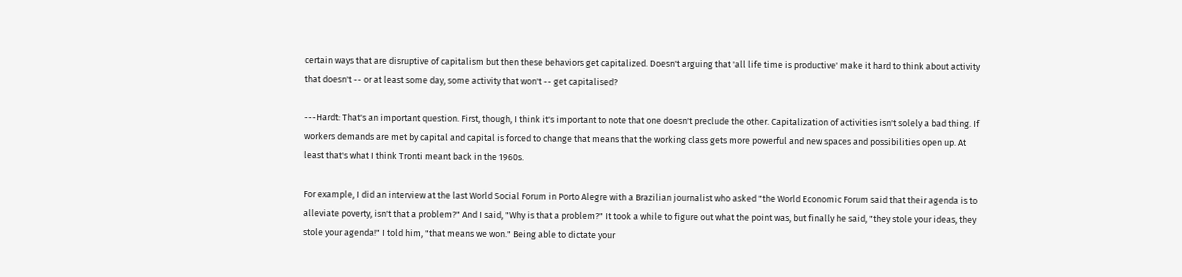certain ways that are disruptive of capitalism but then these behaviors get capitalized. Doesn't arguing that 'all life time is productive' make it hard to think about activity that doesn't -- or at least some day, some activity that won't -- get capitalised?

---Hardt: That's an important question. First, though, I think it's important to note that one doesn't preclude the other. Capitalization of activities isn't solely a bad thing. If workers demands are met by capital and capital is forced to change that means that the working class gets more powerful and new spaces and possibilities open up. At least that's what I think Tronti meant back in the 1960s.

For example, I did an interview at the last World Social Forum in Porto Alegre with a Brazilian journalist who asked "the World Economic Forum said that their agenda is to alleviate poverty, isn't that a problem?" And I said, "Why is that a problem?" It took a while to figure out what the point was, but finally he said, "they stole your ideas, they stole your agenda!" I told him, "that means we won." Being able to dictate your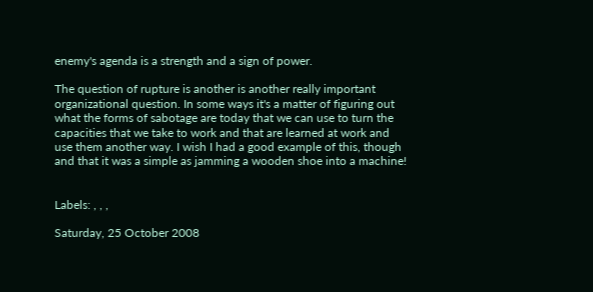enemy's agenda is a strength and a sign of power.

The question of rupture is another is another really important organizational question. In some ways it's a matter of figuring out what the forms of sabotage are today that we can use to turn the capacities that we take to work and that are learned at work and use them another way. I wish I had a good example of this, though and that it was a simple as jamming a wooden shoe into a machine!


Labels: , , ,

Saturday, 25 October 2008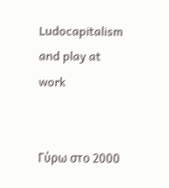Ludocapitalism and play at work


Γύρω στο 2000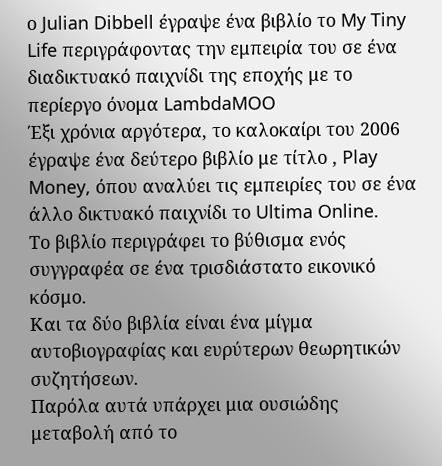ο Julian Dibbell έγραψε ένα βιβλίο το My Tiny Life περιγράφοντας την εμπειρία του σε ένα διαδικτυακό παιχνίδι της εποχής με το περίεργο όνομα LambdaMOO
Έξι χρόνια αργότερα, το καλοκαίρι του 2006 έγραψε ένα δεύτερο βιβλίο με τίτλο , Play Money, όπου αναλύει τις εμπειρίες του σε ένα άλλο δικτυακό παιχνίδι το Ultima Online.
Το βιβλίο περιγράφει το βύθισμα ενός συγγραφέα σε ένα τρισδιάστατο εικονικό κόσμο.
Και τα δύο βιβλία είναι ένα μίγμα αυτοβιογραφίας και ευρύτερων θεωρητικών συζητήσεων.
Παρόλα αυτά υπάρχει μια ουσιώδης μεταβολή από το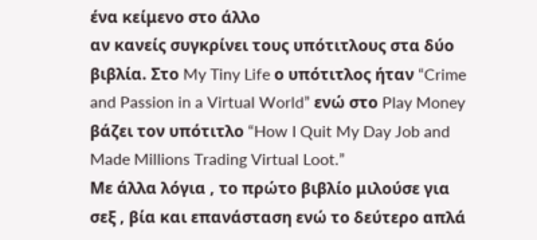ένα κείμενο στο άλλο
αν κανείς συγκρίνει τους υπότιτλους στα δύο βιβλία. Στο My Tiny Life ο υπότιτλος ήταν “Crime and Passion in a Virtual World” ενώ στο Play Money βάζει τον υπότιτλο “How I Quit My Day Job and Made Millions Trading Virtual Loot.”
Με άλλα λόγια , το πρώτο βιβλίο μιλούσε για σεξ , βία και επανάσταση ενώ το δεύτερο απλά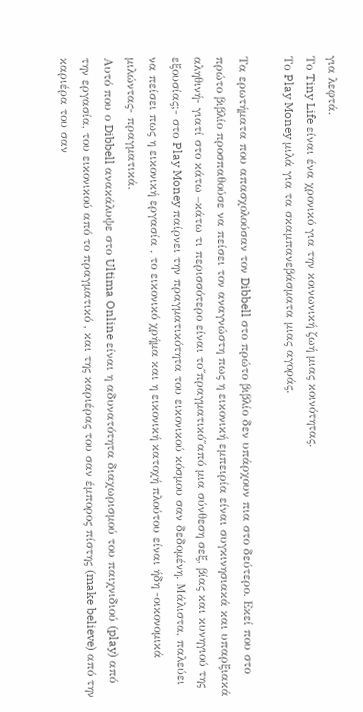για λεφτά.
Το Tiny Life είναι ένα χρονικό για την κοινωνική ζωή μιας κοινότητας.
Το Play Money μιλά για τα σκαμπανεβάσματα μιας αγοράς.

Τα ερωτήματα που απασχολούσαν τον Dibbell στο πρώτο βιβλίο δεν υπάρχουν πια στο δεύτερο. Εκεί που στο πρώτο βιβλίο προσπαθούσε να πείσει τον αναγνώστη πως η εικονική εμπειρία είναι συγκινησιακά και υπαρξιακά αληθινή- γιατί στο κάτω –κάτω τι περισσότερο είναι το΄΄πραγματικό΄΄από μια σύνθεση σεξ, βίας και κυνηγιού της εξουσίας;- στο Play Money παίρνει την πραγματικότητα του εικονικού κόσμου σαν δεδομένη. Μάλιστα, παλεύει να πείσει πως η εικονική εργασία , το εικονικό χρήμα και η εικονική κατοχή πλούτου είναι ήδη -οικονομικά μιλώντας- πραγματικά.
Αυτό που ο Dibbell ανακάλυψε στο Ultima Online είναι η αδυνατότητα διαχωρισμού του παιχνιδιού (play) από την εργασία, του εικονικού από το πραγματικό , και της καριέρας του σαν έμπορος πίστης (make believe) από την καριέρα του σαν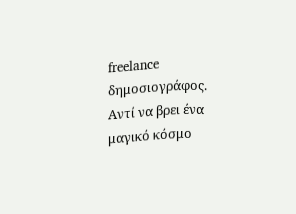freelance δημοσιογράφος. Αντί να βρει ένα μαγικό κόσμο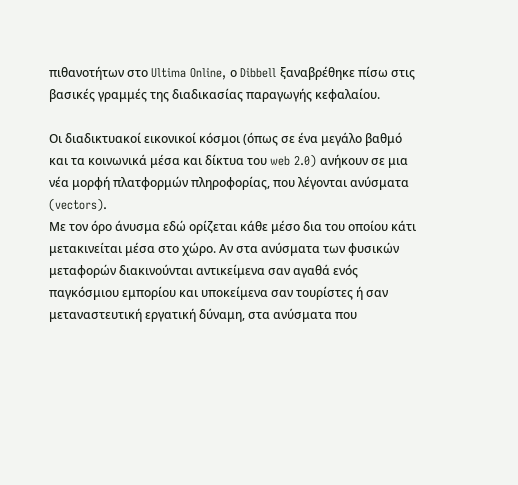πιθανοτήτων στο Ultima Online, ο Dibbell ξαναβρέθηκε πίσω στις βασικές γραμμές της διαδικασίας παραγωγής κεφαλαίου.

Οι διαδικτυακοί εικονικοί κόσμοι (όπως σε ένα μεγάλο βαθμό και τα κοινωνικά μέσα και δίκτυα του web 2.0) ανήκουν σε μια νέα μορφή πλατφορμών πληροφορίας, που λέγονται ανύσματα (vectors).
Με τον όρο άνυσμα εδώ ορίζεται κάθε μέσο δια του οποίου κάτι μετακινείται μέσα στο χώρο. Αν στα ανύσματα των φυσικών μεταφορών διακινούνται αντικείμενα σαν αγαθά ενός παγκόσμιου εμπορίου και υποκείμενα σαν τουρίστες ή σαν μεταναστευτική εργατική δύναμη, στα ανύσματα που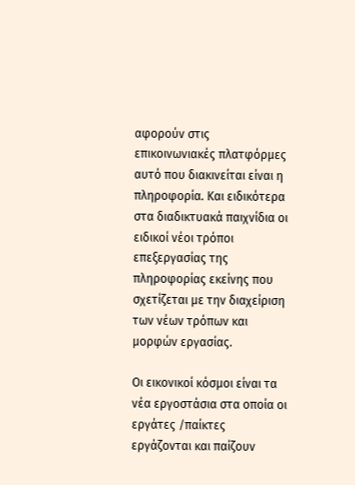αφορούν στις επικοινωνιακές πλατφόρμες αυτό που διακινείται είναι η πληροφορία. Και ειδικότερα στα διαδικτυακά παιχνίδια οι ειδικοί νέοι τρόποι επεξεργασίας της πληροφορίας εκείνης που σχετίζεται με την διαχείριση των νέων τρόπων και μορφών εργασίας.

Οι εικονικοί κόσμοι είναι τα νέα εργοστάσια στα οποία οι εργάτες /παίκτες εργάζονται και παίζουν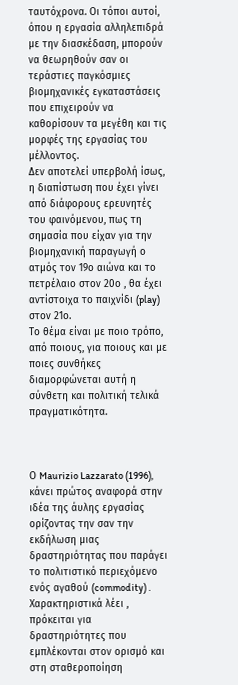ταυτόχρονα. Οι τόποι αυτοί, όπου η εργασία αλληλεπιδρά με την διασκέδαση, μπορούν να θεωρηθούν σαν οι τεράστιες παγκόσμιες βιομηχανικές εγκαταστάσεις που επιχειρούν να καθορίσουν τα μεγέθη και τις μορφές της εργασίας του μέλλοντος.
Δεν αποτελεί υπερβολή ίσως, η διαπίστωση που έχει γίνει από διάφορους ερευνητές του φαινόμενου, πως τη σημασία που είχαν για την βιομηχανική παραγωγή ο ατμός τον 19ο αιώνα και το πετρέλαιο στον 20ο , θα έχει αντίστοιχα το παιχνίδι (play) στον 21ο.
Το θέμα είναι με ποιο τρόπο, από ποιους, για ποιους και με ποιες συνθήκες διαμορφώνεται αυτή η σύνθετη και πολιτική τελικά πραγματικότητα.



Ο Maurizio Lazzarato (1996), κάνει πρώτος αναφορά στην ιδέα της άυλης εργασίας ορίζοντας την σαν την εκδήλωση μιας δραστηριότητας που παράγει το πολιτιστικό περιεχόμενο ενός αγαθού (commodity) . Χαρακτηριστικά λέει , πρόκειται για δραστηριότητες που εμπλέκονται στον ορισμό και στη σταθεροποίηση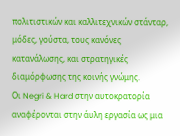πολιτιστικών και καλλιτεχνικών στάνταρ, μόδες, γούστα, τους κανόνες κατανάλωσης, και στρατηγικές διαμόρφωσης της κοινής γνώμης.
Οι Negri & Hard στην αυτοκρατορία αναφέρονται στην άυλη εργασία ως μια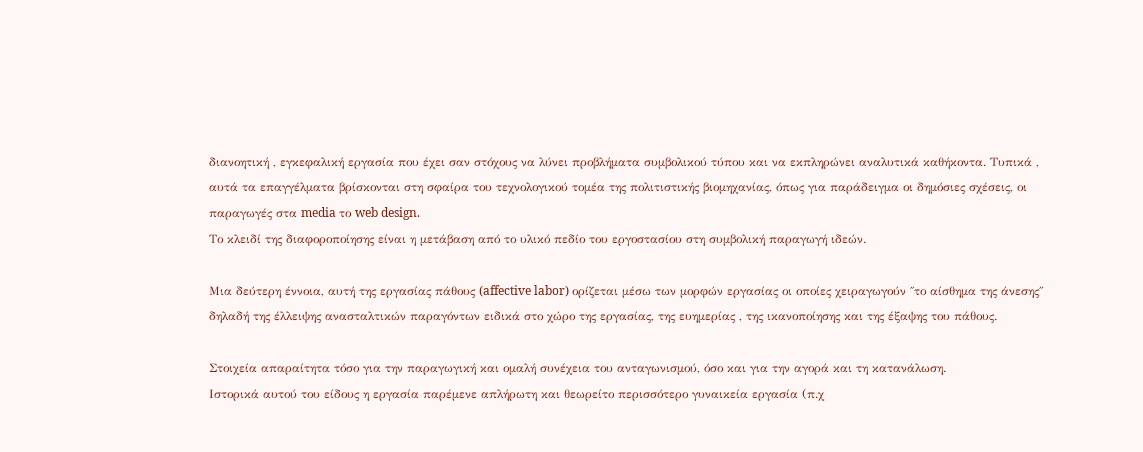διανοητική , εγκεφαλική εργασία που έχει σαν στόχους να λύνει προβλήματα συμβολικού τύπου και να εκπληρώνει αναλυτικά καθήκοντα. Τυπικά , αυτά τα επαγγέλματα βρίσκονται στη σφαίρα του τεχνολογικού τομέα της πολιτιστικής βιομηχανίας, όπως για παράδειγμα οι δημόσιες σχέσεις, οι παραγωγές στα media το web design.
Το κλειδί της διαφοροποίησης είναι η μετάβαση από το υλικό πεδίο του εργοστασίου στη συμβολική παραγωγή ιδεών.

Μια δεύτερη έννοια, αυτή της εργασίας πάθους (affective labor) ορίζεται μέσω των μορφών εργασίας οι οποίες χειραγωγούν ΄΄το αίσθημα της άνεσης΄΄ δηλαδή της έλλειψης ανασταλτικών παραγόντων ειδικά στο χώρο της εργασίας, της ευημερίας , της ικανοποίησης και της έξαψης του πάθους.

Στοιχεία απαραίτητα τόσο για την παραγωγική και ομαλή συνέχεια του ανταγωνισμού, όσο και για την αγορά και τη κατανάλωση.
Ιστορικά αυτού του είδους η εργασία παρέμενε απλήρωτη και θεωρείτο περισσότερο γυναικεία εργασία (π.χ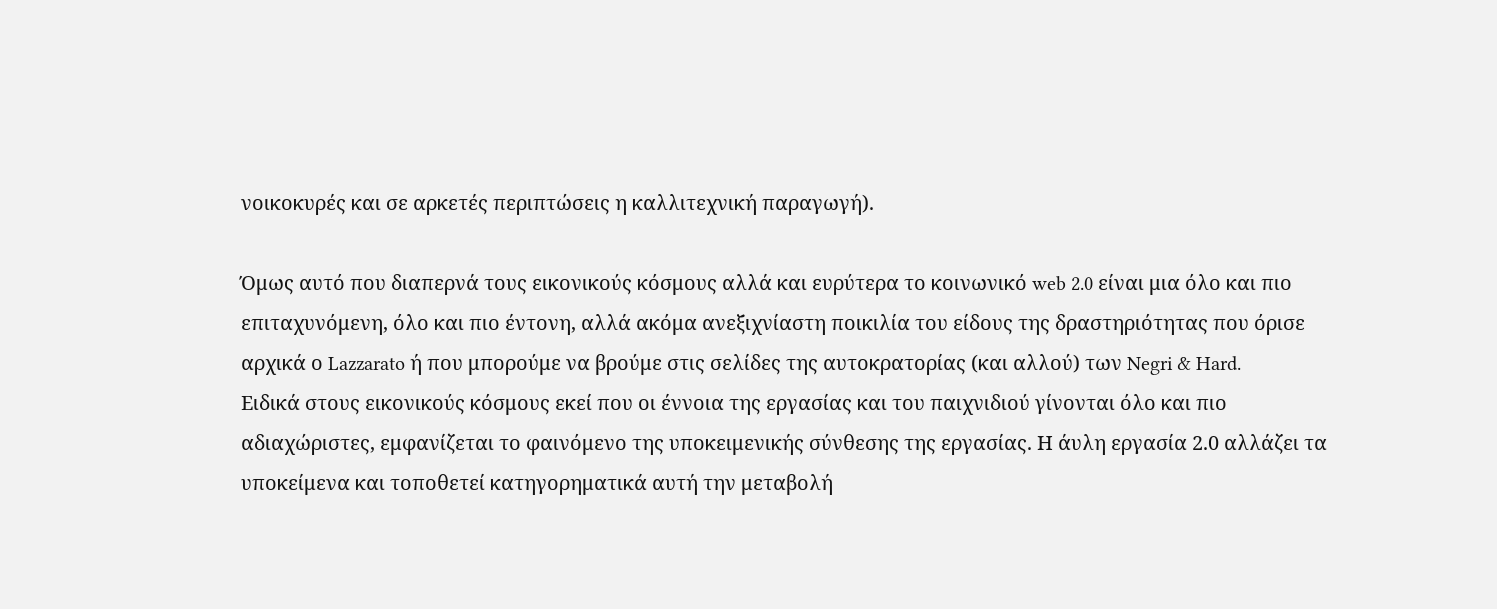νοικοκυρές και σε αρκετές περιπτώσεις η καλλιτεχνική παραγωγή).

Όμως αυτό που διαπερνά τους εικονικούς κόσμους αλλά και ευρύτερα το κοινωνικό web 2.0 είναι μια όλο και πιο επιταχυνόμενη, όλο και πιο έντονη, αλλά ακόμα ανεξιχνίαστη ποικιλία του είδους της δραστηριότητας που όρισε αρχικά ο Lazzarato ή που μπορούμε να βρούμε στις σελίδες της αυτοκρατορίας (και αλλού) των Negri & Hard.
Ειδικά στους εικονικούς κόσμους εκεί που οι έννοια της εργασίας και του παιχνιδιού γίνονται όλο και πιο αδιαχώριστες, εμφανίζεται το φαινόμενο της υποκειμενικής σύνθεσης της εργασίας. Η άυλη εργασία 2.0 αλλάζει τα υποκείμενα και τοποθετεί κατηγορηματικά αυτή την μεταβολή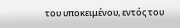του υποκειμένου, εντός του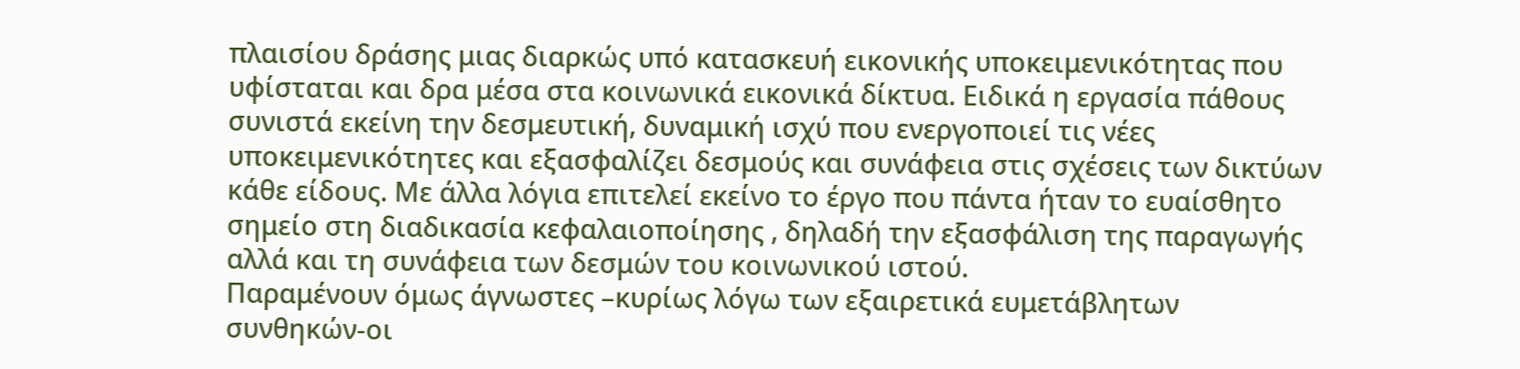πλαισίου δράσης μιας διαρκώς υπό κατασκευή εικονικής υποκειμενικότητας που υφίσταται και δρα μέσα στα κοινωνικά εικονικά δίκτυα. Ειδικά η εργασία πάθους συνιστά εκείνη την δεσμευτική, δυναμική ισχύ που ενεργοποιεί τις νέες υποκειμενικότητες και εξασφαλίζει δεσμούς και συνάφεια στις σχέσεις των δικτύων κάθε είδους. Με άλλα λόγια επιτελεί εκείνο το έργο που πάντα ήταν το ευαίσθητο σημείο στη διαδικασία κεφαλαιοποίησης , δηλαδή την εξασφάλιση της παραγωγής αλλά και τη συνάφεια των δεσμών του κοινωνικού ιστού.
Παραμένουν όμως άγνωστες –κυρίως λόγω των εξαιρετικά ευμετάβλητων συνθηκών-οι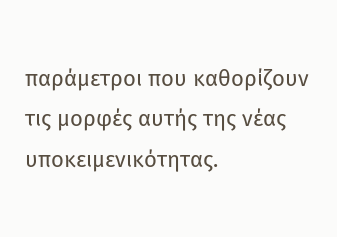παράμετροι που καθορίζουν τις μορφές αυτής της νέας υποκειμενικότητας.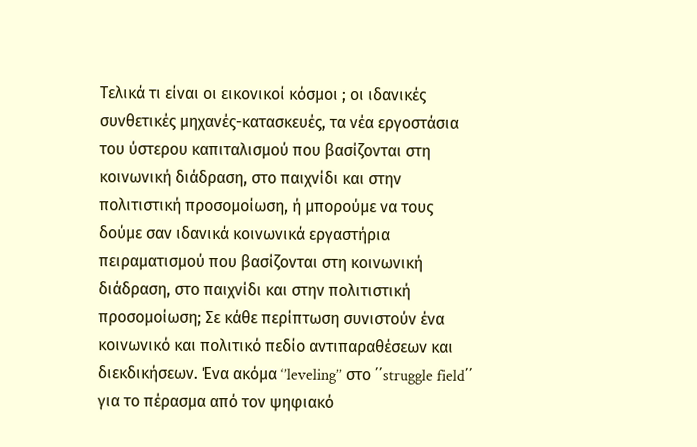Τελικά τι είναι οι εικονικοί κόσμοι ; οι ιδανικές συνθετικές μηχανές-κατασκευές, τα νέα εργοστάσια του ύστερου καπιταλισμού που βασίζονται στη κοινωνική διάδραση, στο παιχνίδι και στην πολιτιστική προσομοίωση, ή μπορούμε να τους δούμε σαν ιδανικά κοινωνικά εργαστήρια πειραματισμού που βασίζονται στη κοινωνική διάδραση, στο παιχνίδι και στην πολιτιστική προσομοίωση; Σε κάθε περίπτωση συνιστούν ένα κοινωνικό και πολιτικό πεδίο αντιπαραθέσεων και διεκδικήσεων. Ένα ακόμα ‘’leveling’’ στο ΄΄struggle field΄΄ για το πέρασμα από τον ψηφιακό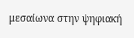μεσαίωνα στην ψηφιακή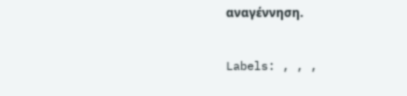αναγέννηση.

Labels: , , ,